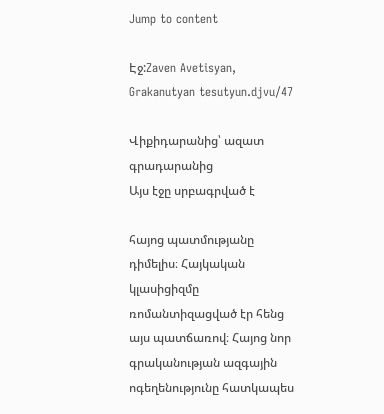Jump to content

Էջ:Zaven Avetisyan, Grakanutyan tesutyun.djvu/47

Վիքիդարանից՝ ազատ գրադարանից
Այս էջը սրբագրված է

հայոց պատմությանը դիմելիս։ Հայկական կլասիցիզմը ռոմանտիզացված էր հենց այս պատճառով։ Հայոց նոր գրականության ազգային ոգեղենությունը հատկապես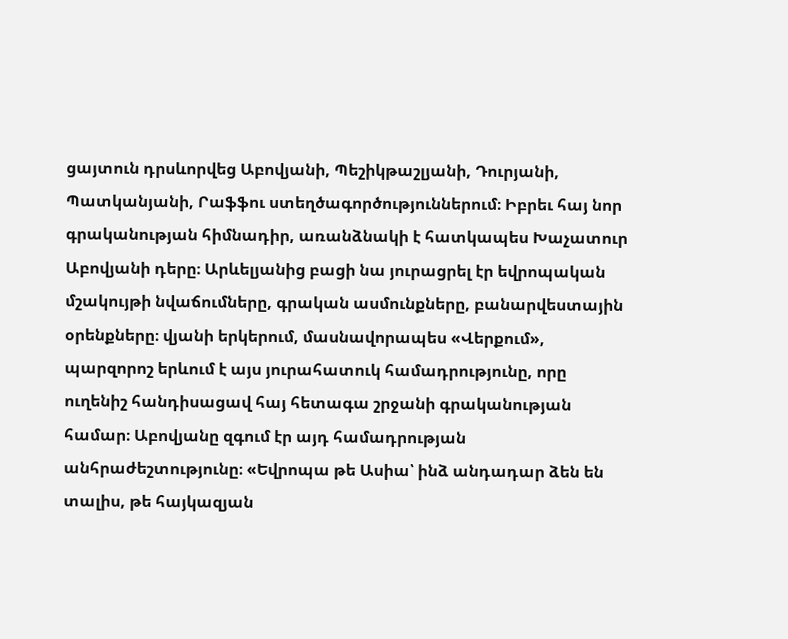ցայտուն դրսևորվեց Աբովյանի, Պեշիկթաշլյանի, Դուրյանի, Պատկանյանի, Րաֆֆու ստեղծագործություններում։ Իբրեւ հայ նոր գրականության հիմնադիր, առանձնակի է հատկապես Խաչատուր Աբովյանի դերը։ Արևելյանից բացի նա յուրացրել էր եվրոպական մշակույթի նվաճումները, գրական ասմունքները, բանարվեստային օրենքները։ վյանի երկերում, մասնավորապես «Վերքում», պարզորոշ երևում է այս յուրահատուկ համադրությունը, որը ուղենիշ հանդիսացավ հայ հետագա շրջանի գրականության համար։ Աբովյանը զգում էր այդ համադրության անհրաժեշտությունը։ «Եվրոպա թե Ասիա՝ ինձ անդադար ձեն են տալիս, թե հայկազյան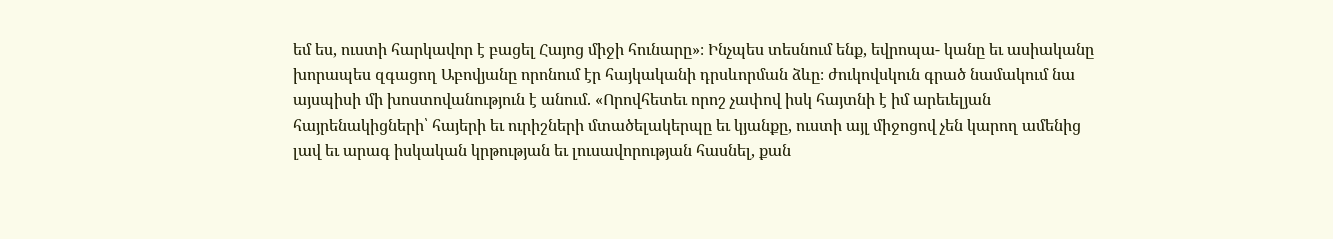եմ ես, ուստի հարկավոր է բացել Հայոց միջի հունարը»։ Ինչպես տեսնում ենք, եվրոպա- կանը եւ ասիականը խորապես զգացող Աբովյանը որոնում էր հայկականի դրսևորման ձևը։ ժուկովսկուն գրած նամակում նա այսպիսի մի խոստովանություն է անում. «Որովհետեւ որոշ չափով իսկ հայտնի է իմ արեւելյան հայրենակիցների՝ հայերի եւ ուրիշների մտածելակերպը եւ կյանքը, ուստի այլ միջոցով չեն կարող ամենից լավ եւ արագ իսկական կրթության եւ լուսավորության հասնել, քան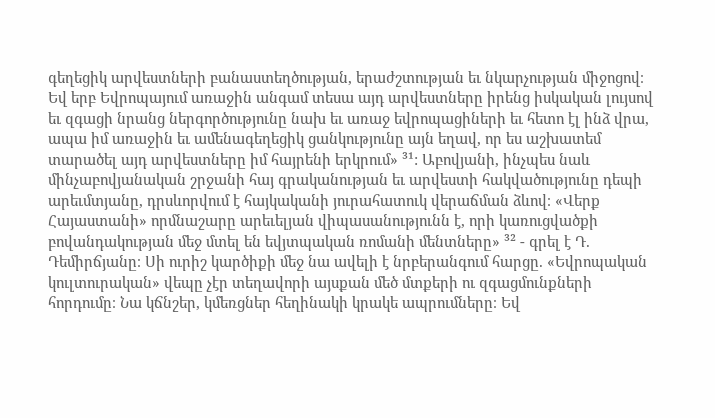գեղեցիկ արվեստների բանաստեղծության, երաժշտության եւ նկարչության միջոցով։ Եվ երբ Եվրոպայում առաջին անգամ տեսա այդ արվեստները իրենց իսկական լույսով եւ զգացի նրանց ներգործությունը նախ եւ առաջ եվրոպացիների եւ հետո էլ ինձ վրա, ապա իմ առաջին եւ ամենագեղեցիկ ցանկությունը այն եղավ, որ ես աշխատեմ տարածել այդ արվեստները իմ հայրենի երկրում» ³¹: Աբովյանի, ինչպես նաև մինչաբովյանական շրջանի հայ գրականության եւ արվեստի հակվածությունը դեպի արեւմտյանը, դրսևորվում է հայկականի յուրահատուկ վերաճման ձևով։ «Վերք Հայաստանի» որմնաշարը արեւելյան վիպասանությունն է, որի կառուցվածքի բովանդակության մեջ մտել են եվյտպական ռոմանի մենտները» ³² - գրել է Դ. Դեմիրճյանը։ Սի ուրիշ կարծիքի մեջ նա ավելի է նրբերանգում հարցը. «Եվրոպական կուլտուրական» վեպը չէր տեղավորի այսքան մեծ մտքերի ու զգացմունքների հորդումը։ Նա կճնշեր, կմեռցներ հեղինակի կրակե ապրումները։ Եվ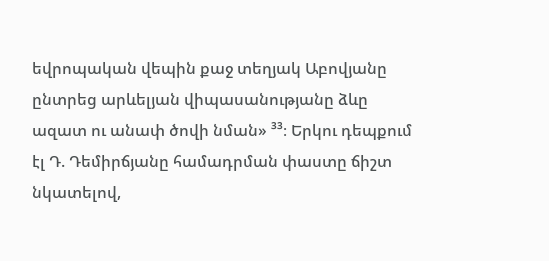եվրոպական վեպին քաջ տեղյակ Աբովյանը ընտրեց արևելյան վիպասանությանը ձևը ազատ ու անափ ծովի նման» ³³։ Երկու դեպքում էլ Դ. Դեմիրճյանը համադրման փաստը ճիշտ նկատելով,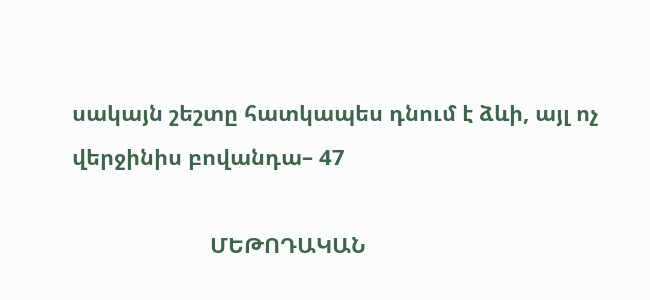սակայն շեշտը հատկապես դնում է ձևի, այլ ոչ վերջինիս բովանդա– 47

                       ՄԵԹՈԴԱԿԱՆ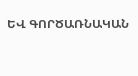ԵՎ ԳՈՐԾԱՌՆԱԿԱՆ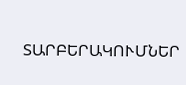ՏԱՐԲԵՐԱԿՈՒՄՆԵՐ